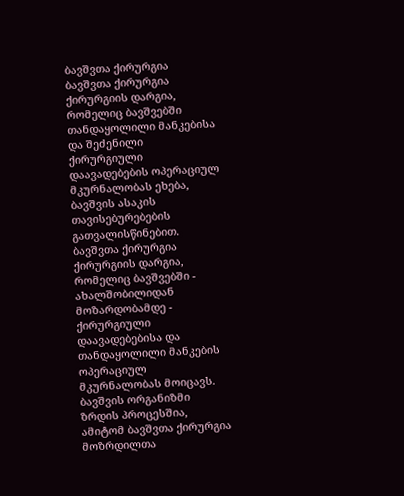ბავშვთა ქირურგია
ბავშვთა ქირურგია ქირურგიის დარგია, რომელიც ბავშვებში თანდაყოლილი მანკებისა და შეძენილი ქირურგიული დაავადებების ოპერაციულ მკურნალობას ეხება, ბავშვის ასაკის თავისებურებების გათვალისწინებით.
ბავშვთა ქირურგია ქირურგიის დარგია, რომელიც ბავშვებში - ახალშობილიდან მოზარდობამდე - ქირურგიული დაავადებებისა და თანდაყოლილი მანკების ოპერაციულ მკურნალობას მოიცავს. ბავშვის ორგანიზმი ზრდის პროცესშია, ამიტომ ბავშვთა ქირურგია მოზრდილთა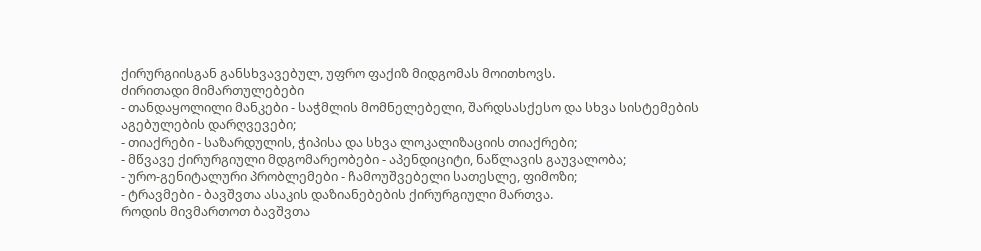ქირურგიისგან განსხვავებულ, უფრო ფაქიზ მიდგომას მოითხოვს.
ძირითადი მიმართულებები
- თანდაყოლილი მანკები - საჭმლის მომნელებელი, შარდსასქესო და სხვა სისტემების აგებულების დარღვევები;
- თიაქრები - საზარდულის, ჭიპისა და სხვა ლოკალიზაციის თიაქრები;
- მწვავე ქირურგიული მდგომარეობები - აპენდიციტი, ნაწლავის გაუვალობა;
- ურო-გენიტალური პრობლემები - ჩამოუშვებელი სათესლე, ფიმოზი;
- ტრავმები - ბავშვთა ასაკის დაზიანებების ქირურგიული მართვა.
როდის მივმართოთ ბავშვთა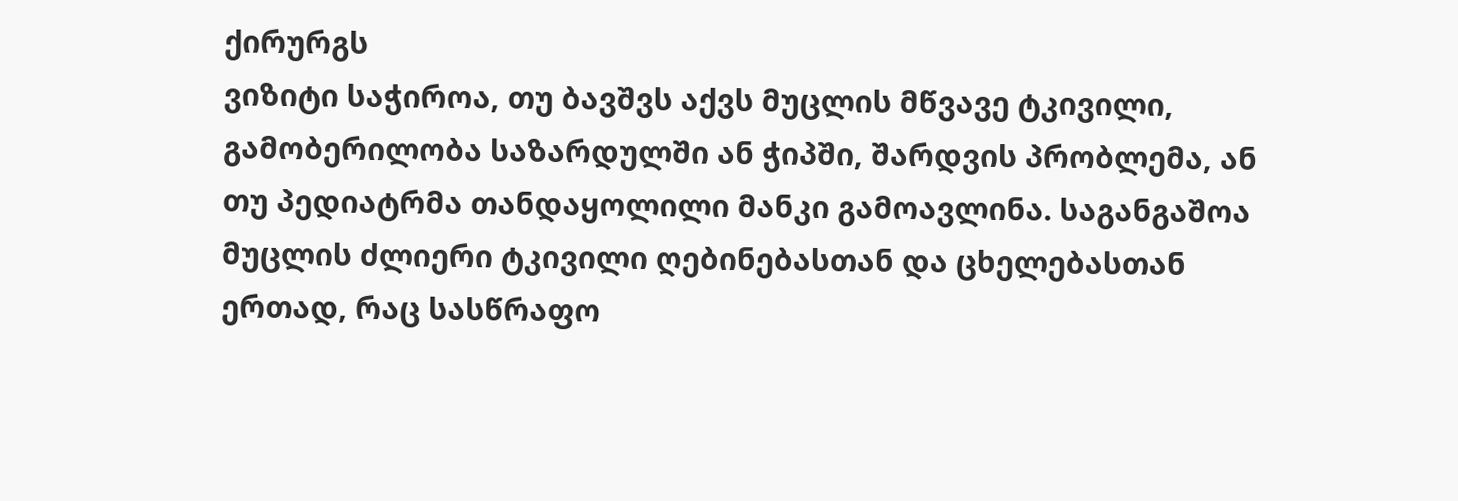ქირურგს
ვიზიტი საჭიროა, თუ ბავშვს აქვს მუცლის მწვავე ტკივილი, გამობერილობა საზარდულში ან ჭიპში, შარდვის პრობლემა, ან თუ პედიატრმა თანდაყოლილი მანკი გამოავლინა. საგანგაშოა მუცლის ძლიერი ტკივილი ღებინებასთან და ცხელებასთან ერთად, რაც სასწრაფო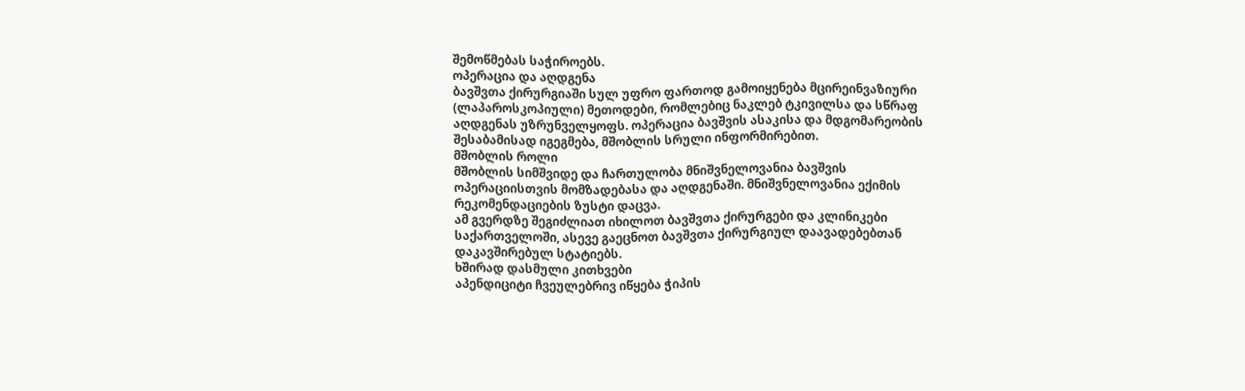შემოწმებას საჭიროებს.
ოპერაცია და აღდგენა
ბავშვთა ქირურგიაში სულ უფრო ფართოდ გამოიყენება მცირეინვაზიური (ლაპაროსკოპიული) მეთოდები, რომლებიც ნაკლებ ტკივილსა და სწრაფ აღდგენას უზრუნველყოფს. ოპერაცია ბავშვის ასაკისა და მდგომარეობის შესაბამისად იგეგმება, მშობლის სრული ინფორმირებით.
მშობლის როლი
მშობლის სიმშვიდე და ჩართულობა მნიშვნელოვანია ბავშვის ოპერაციისთვის მომზადებასა და აღდგენაში. მნიშვნელოვანია ექიმის რეკომენდაციების ზუსტი დაცვა.
ამ გვერდზე შეგიძლიათ იხილოთ ბავშვთა ქირურგები და კლინიკები საქართველოში, ასევე გაეცნოთ ბავშვთა ქირურგიულ დაავადებებთან დაკავშირებულ სტატიებს.
ხშირად დასმული კითხვები
აპენდიციტი ჩვეულებრივ იწყება ჭიპის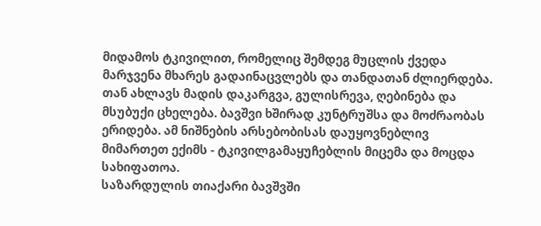მიდამოს ტკივილით, რომელიც შემდეგ მუცლის ქვედა მარჯვენა მხარეს გადაინაცვლებს და თანდათან ძლიერდება. თან ახლავს მადის დაკარგვა, გულისრევა, ღებინება და მსუბუქი ცხელება. ბავშვი ხშირად კუნტრუშსა და მოძრაობას ერიდება. ამ ნიშნების არსებობისას დაუყოვნებლივ მიმართეთ ექიმს - ტკივილგამაყუჩებლის მიცემა და მოცდა სახიფათოა.
საზარდულის თიაქარი ბავშვში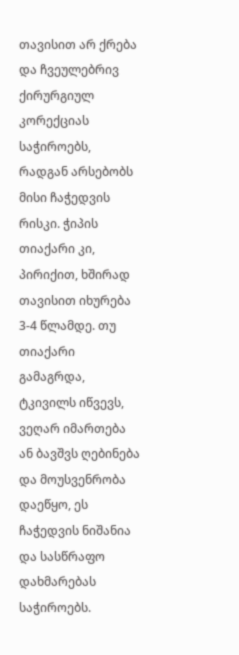თავისით არ ქრება და ჩვეულებრივ ქირურგიულ კორექციას საჭიროებს, რადგან არსებობს მისი ჩაჭედვის რისკი. ჭიპის თიაქარი კი, პირიქით, ხშირად თავისით იხურება 3-4 წლამდე. თუ თიაქარი გამაგრდა, ტკივილს იწვევს, ვეღარ იმართება ან ბავშვს ღებინება და მოუსვენრობა დაეწყო, ეს ჩაჭედვის ნიშანია და სასწრაფო დახმარებას საჭიროებს.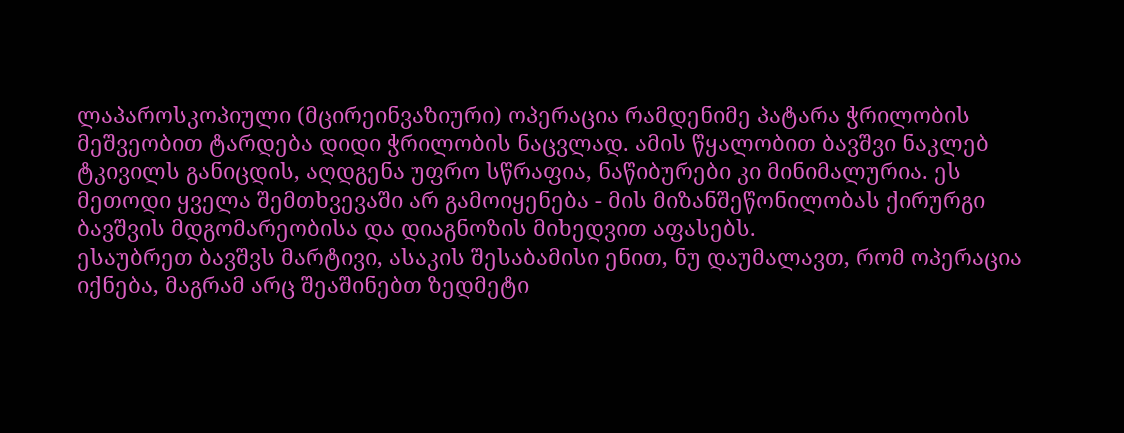ლაპაროსკოპიული (მცირეინვაზიური) ოპერაცია რამდენიმე პატარა ჭრილობის მეშვეობით ტარდება დიდი ჭრილობის ნაცვლად. ამის წყალობით ბავშვი ნაკლებ ტკივილს განიცდის, აღდგენა უფრო სწრაფია, ნაწიბურები კი მინიმალურია. ეს მეთოდი ყველა შემთხვევაში არ გამოიყენება - მის მიზანშეწონილობას ქირურგი ბავშვის მდგომარეობისა და დიაგნოზის მიხედვით აფასებს.
ესაუბრეთ ბავშვს მარტივი, ასაკის შესაბამისი ენით, ნუ დაუმალავთ, რომ ოპერაცია იქნება, მაგრამ არც შეაშინებთ ზედმეტი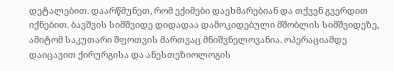დეტალებით. დაარწმუნეთ, რომ ექიმები დაეხმარებიან და თქვენ გვერდით იქნებით. ბავშვის სიმშვიდე დიდადაა დამოკიდებული მშობლის სიმშვიდეზე, ამიტომ საკუთარი შფოთვის მართვაც მნიშვნელოვანია. ოპერაციამდე დაიცავით ქირურგისა და ანესთეზიოლოგის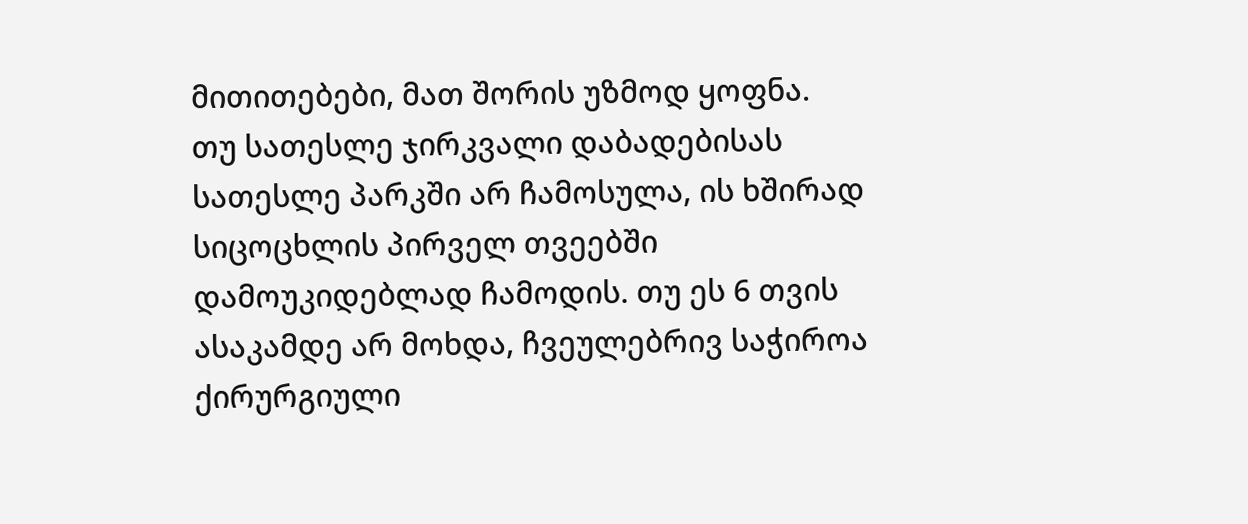მითითებები, მათ შორის უზმოდ ყოფნა.
თუ სათესლე ჯირკვალი დაბადებისას სათესლე პარკში არ ჩამოსულა, ის ხშირად სიცოცხლის პირველ თვეებში დამოუკიდებლად ჩამოდის. თუ ეს 6 თვის ასაკამდე არ მოხდა, ჩვეულებრივ საჭიროა ქირურგიული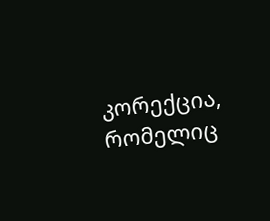კორექცია, რომელიც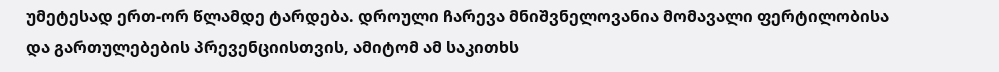უმეტესად ერთ-ორ წლამდე ტარდება. დროული ჩარევა მნიშვნელოვანია მომავალი ფერტილობისა და გართულებების პრევენციისთვის, ამიტომ ამ საკითხს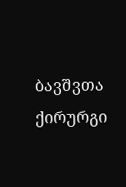ბავშვთა ქირურგი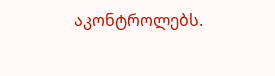აკონტროლებს.